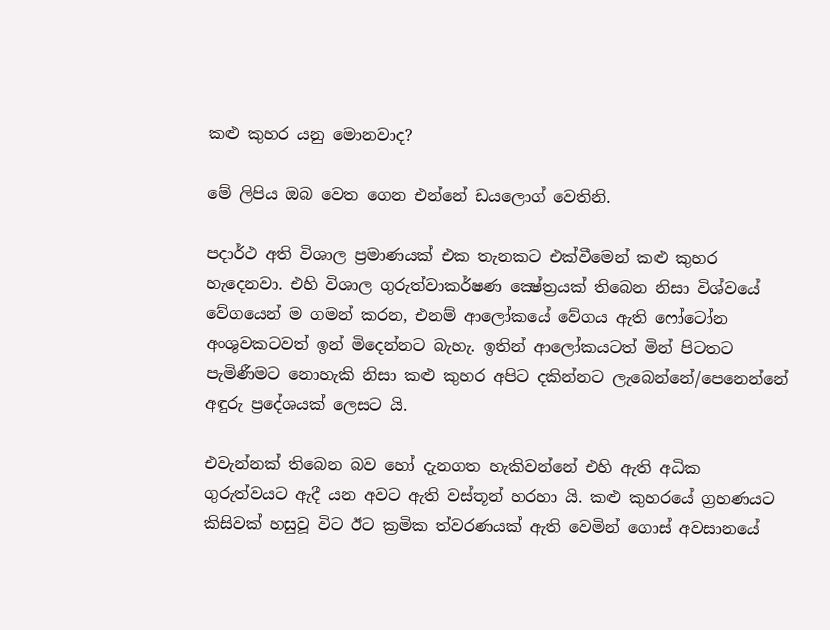කළු කුහර යනු මොනවාද?

මේ ලිපිය ඔබ වෙත ගෙන එන්නේ ඩයලොග් වෙතිනි.

පදාර්ථ අති විශාල ප්‍ර‍මාණයක් එක තැනකට එක්වීමෙන් කළු කුහර හැදෙනවා. එහි විශාල ගුරුත්වාකර්ෂණ ක්‍ෂේත්‍ර‍යක් තිබෙන නිසා විශ්වයේ වේගයෙන් ම ගමන් කරන, එනම් ආලෝකයේ වේගය ඇති ෆෝටෝන අංශුවකටවත් ඉන් මිදෙන්නට බැහැ. ඉතින් ආලෝකයටත් මින් පිටතට පැමිණීමට නොහැකි නිසා කළු කුහර අපිට දකින්නට ලැබෙන්නේ/පෙනෙන්නේ අඳුරු ප්‍රදේශයක් ලෙසට යි.

එවැන්නක් තිබෙන බව හෝ දැනගත හැකිවන්නේ එහි ඇති අධික ගුරුත්වයට ඇදී යන අවට ඇති වස්තූන් හරහා යි. කළු කුහරයේ ග්‍රහණයට කිසිවක් හසුවූ විට ඊට ක්‍රමික ත්වරණයක් ඇති වෙමින් ගොස් අවසානයේ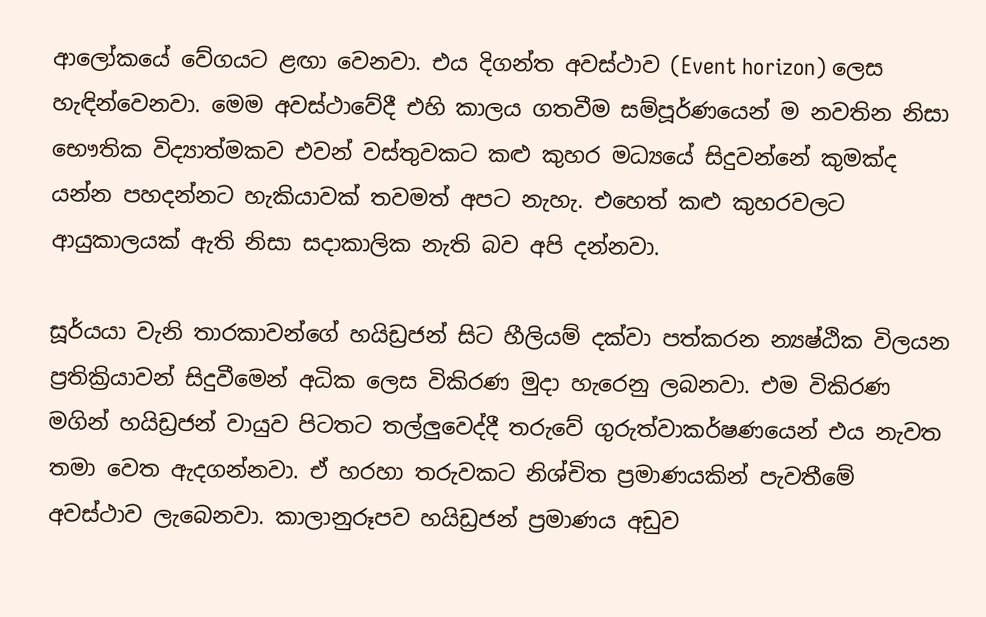ආලෝකයේ වේගයට ළඟා වෙනවා. එය දිගන්ත අවස්ථාව (Event horizon) ලෙස හැඳින්වෙනවා. මෙම අවස්ථාවේදී එහි කාලය ගතවීම සම්පූර්ණයෙන් ම නවතින නිසා භෞතික විද්‍යාත්මකව එවන් වස්තුවකට කළු කුහර මධ්‍යයේ සිදුවන්නේ කුමක්ද යන්න පහදන්නට හැකියාවක් තවමත් අපට නැහැ. එහෙත් කළු කුහරවලට ආයුකාලයක් ඇති නිසා සදාකාලික නැති බව අපි දන්නවා.

සූර්යයා වැනි තාරකාවන්ගේ හයිඩ්‍රජන් සිට හීලියම් දක්වා පත්කරන න්‍යෂ්ඨික විලයන ප්‍රතික්‍රියාවන් සිදුවීමෙන් අධික ලෙස විකිරණ මුදා හැරෙනු ලබනවා. එම විකිරණ මගින් හයිඩ්‍රජන් වායුව පිටතට තල්ලුවෙද්දී තරුවේ ගුරුත්වාකර්ෂණයෙන් එය නැවත තමා වෙත ඇදගන්නවා. ඒ හරහා තරුවකට නිශ්චිත ප්‍රමාණයකින් පැවතීමේ අවස්ථාව ලැබෙනවා. කාලානුරූපව හයිඩ්‍රජන් ප්‍රමාණය අඩුව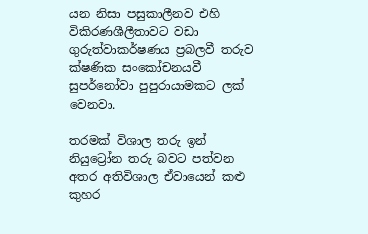යන නිසා පසුකාලීනව එහි විකිරණශීලීතාවට වඩා ගුරුත්වාකර්ෂණය ප්‍රබලවී තරුව ක්ෂණික සංකෝචනයවී සුපර්නෝවා පුපුරායාමකට ලක් වෙනවා.

තරමක් විශාල තරු ඉන් නියුට්‍රෝන තරු බවට පත්වන අතර අතිවිශාල ඒවායෙන් කළු කුහර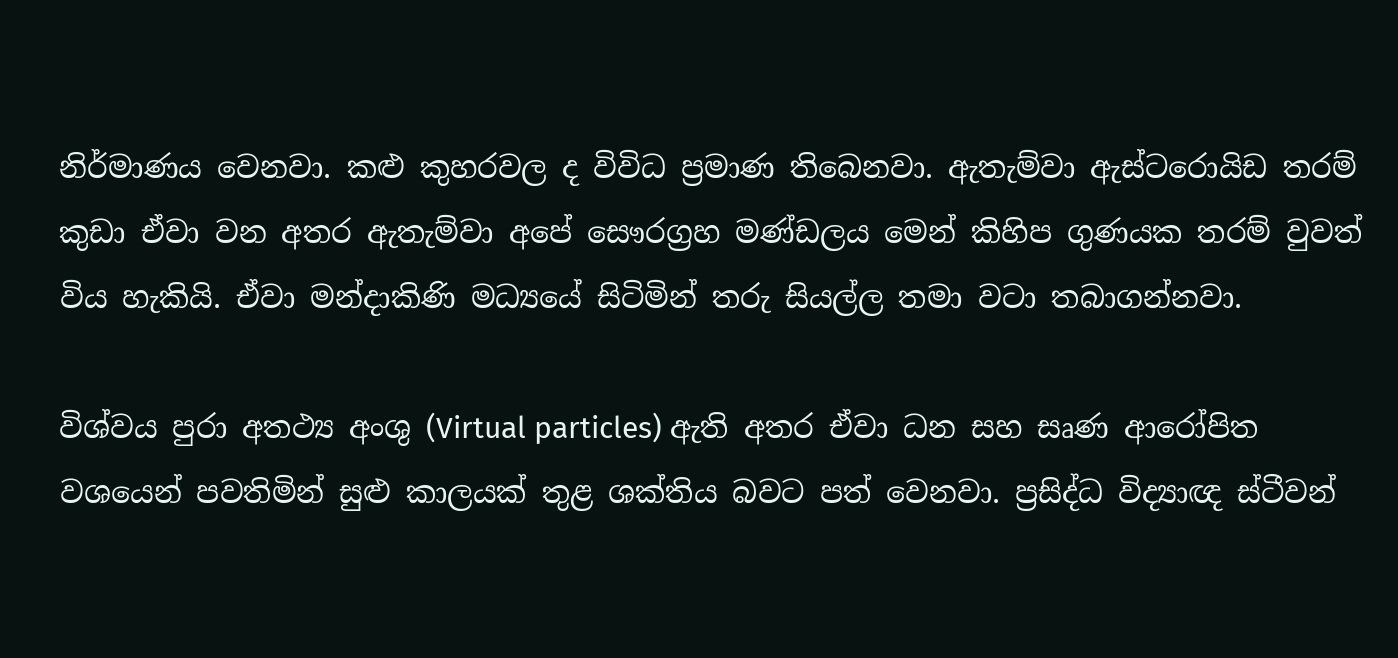නිර්මාණය වෙනවා. කළු කුහරවල ද විවිධ ප්‍ර‍මාණ තිබෙනවා. ඇතැම්වා ඇස්ටරොයිඩ තරම් කුඩා ඒවා වන අතර ඇතැම්වා අපේ සෞරග්‍ර‍හ මණ්ඩලය මෙන් කිහිප ගුණයක තරම් වුවත් විය හැකියි. ඒවා මන්දාකිණි මධ්‍යයේ සිටිමින් තරු සියල්ල තමා වටා තබාගන්නවා.

විශ්වය පුරා අතථ්‍ය අංශු (Virtual particles) ඇති අතර ඒවා ධන සහ සෘණ ආරෝපිත වශයෙන් පවතිමින් සුළු කාලයක් තුළ ශක්තිය බවට පත් වෙනවා. ප්‍ර‍සිද්ධ විද්‍යාඥ ස්ටීවන්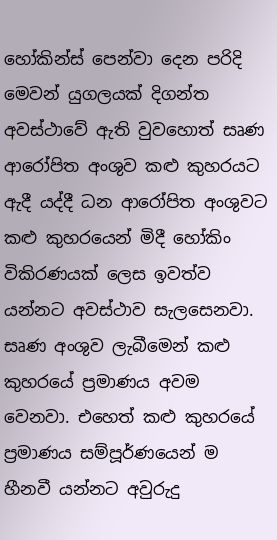හෝකින්ස් පෙන්වා දෙන පරිදි මෙවන් යුගලයක් දිගන්ත අවස්ථාවේ ඇති වුවහොත් සෘණ ආරෝපිත අංශුව කළු කුහරයට ඇදී යද්දී ධන ආරෝපිත අංශුවට කළු කුහරයෙන් මිදී හෝකිං විකිරණයක් ලෙස ඉවත්ව යන්නට අවස්ථාව සැලසෙනවා. සෘණ අංශුව ලැබීමෙන් කළු කුහරයේ ප්‍ර‍මාණය අවම වෙනවා. එහෙත් කළු කුහරයේ ප්‍ර‍මාණය සම්පූර්ණයෙන් ම හීනවී යන්නට අවුරුදු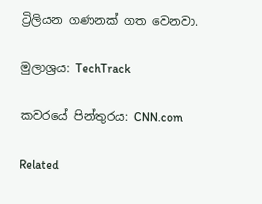ට්‍රිලියන ගණනක් ගත වෙනවා.

මුලාශ්‍රය: TechTrack

කවරයේ පින්තුරය: CNN.com

Related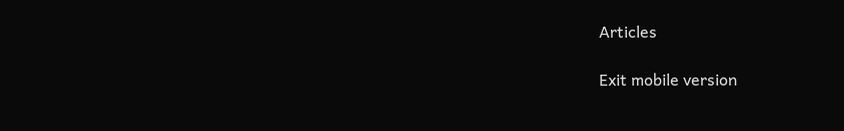Articles

Exit mobile version